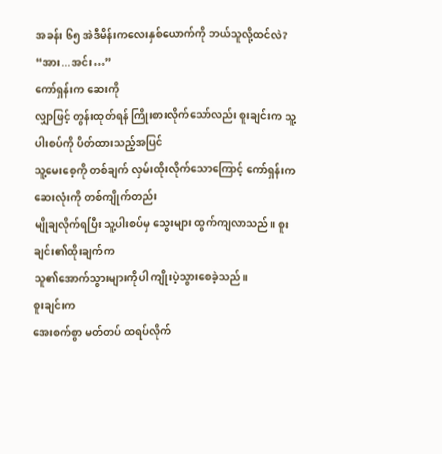အခန်း ၆၅ အဲဒီမိန်းကလေးနှစ်ယောက်ကို ဘယ်သူလို့ထင်လဲ?
“အား...အင်း…”
ကော်ရှန်းက ဆေးကို
လျှာဖြင့် တွန်းထုတ်ရန် ကြိုးစားလိုက်သော်လည်း စူးချင်းက သူ့ပါးစပ်ကို ပိတ်ထားသည့်အပြင်
သူ့မေးစေ့ကို တစ်ချက် လှမ်းထိုးလိုက်သောကြောင့် ကော်ရှန်းက ဆေးလုံးကို တစ်ကျိုက်တည်း
မျိုချလိုက်ရပြီး သူ့ပါးစပ်မှ သွေးများ ထွက်ကျလာသည်။ စူးချင်း၏ထိုးချက်က
သူ၏အောက်သွားများကိုပါ ကျိုးပဲ့သွားစေခဲ့သည်။
စူးချင်းက
အေးစက်စွာ မတ်တပ် ထရပ်လိုက်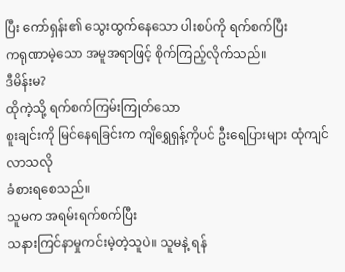ပြီး ကော်ရှန်း၏ သွေးထွက်နေသော ပါးစပ်ကို ရက်စက်ပြီး
ကရုဏာမဲ့သော အမူအရာဖြင့် စိုက်ကြည့်လိုက်သည်။
ဒီမိန်းမ?
ထိုကဲ့သို့ ရက်စက်ကြမ်းကြုတ်သော
စူးချင်းကို မြင်နေရခြင်းက ကျိရွှေရှန့်ကိုပင် ဦးရေပြားများ ထုံကျင်လာသလို
ခံစားရစေသည်။
သူမက အရမ်းရက်စက်ပြီး
သနားကြင်နာမှုကင်းမဲ့တဲ့သူပဲ။ သူမနဲ့ ရန်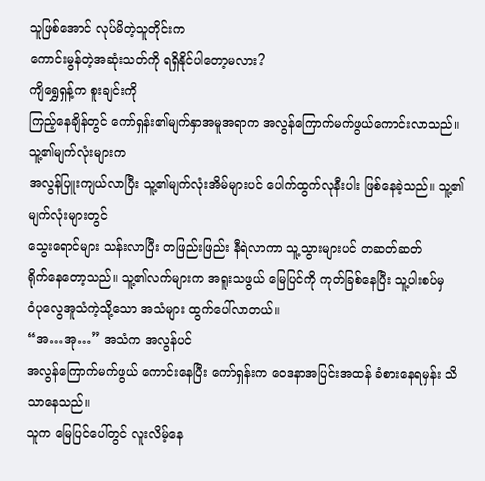သူဖြစ်အောင် လုပ်မိတဲ့သူတိုင်းက
ကောင်းမွန်တဲ့အဆုံးသတ်ကို ရရှိနိုင်ပါတော့မလား?
ကျိရွှေရှန့်က စူးချင်းကို
ကြည့်နေချိန်တွင် ကော်ရှန်း၏မျက်နှာအမူအရာက အလွန်ကြောက်မက်ဖွယ်ကောင်းလာသည်။ သူ့၏မျက်လုံးများက
အလွန်ပြူးကျယ်လာပြီး သူ့၏မျက်လုံးအိမ်များပင် ပေါက်ထွက်လုနီးပါး ဖြစ်နေခဲ့သည်။ သူ့၏မျက်လုံးများတွင်
သွေးရောင်များ သန်းလာပြီး တဖြည်းဖြည်း နီရဲလာကာ သူ့သွားများပင် တဆတ်ဆတ်
ရိုက်နေတော့သည်။ သူ့၏လက်များက အရူးသဖွယ် မြေပြင်ကို ကုတ်ခြစ်နေပြီး သူ့ပါးစပ်မှ
ဝံပုလွေအူသံကဲ့သို့သော အသံများ ထွက်ပေါ်လာတယ်။
“အ…အု…” အသံက အလွန်ပင်
အလွန်ကြောက်မက်ဖွယ် ကောင်းနေပြီး ကော်ရှန်းက ဝေဒနာအပြင်းအထန် ခံစားနေရမှန်း သိသာနေသည်။
သူက မြေပြင်ပေါ်တွင် လူးလိမ့်နေ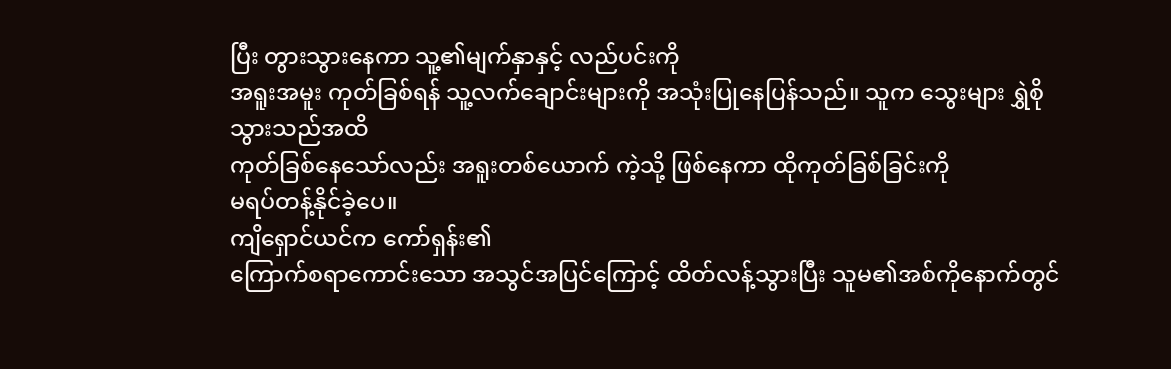ပြီး တွားသွားနေကာ သူ့၏မျက်နှာနှင့် လည်ပင်းကို
အရူးအမူး ကုတ်ခြစ်ရန် သူ့လက်ချောင်းများကို အသုံးပြုနေပြန်သည်။ သူက သွေးများ ရွှဲစိုသွားသည်အထိ
ကုတ်ခြစ်နေသော်လည်း အရူးတစ်ယောက် ကဲ့သို့ ဖြစ်နေကာ ထိုကုတ်ခြစ်ခြင်းကို
မရပ်တန့်နိုင်ခဲ့ပေ။
ကျိရှောင်ယင်က ကော်ရှန်း၏
ကြောက်စရာကောင်းသော အသွင်အပြင်ကြောင့် ထိတ်လန့်သွားပြီး သူမ၏အစ်ကိုနောက်တွင်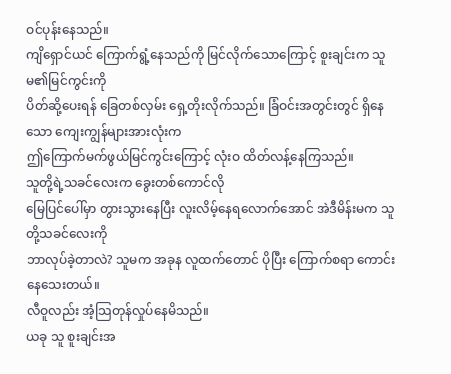ဝင်ပုန်းနေသည်။
ကျိရှောင်ယင် ကြောက်ရွံ့နေသည်ကို မြင်လိုက်သောကြောင့် စူးချင်းက သူမ၏မြင်ကွင်းကို
ပိတ်ဆို့ပေးရန် ခြေတစ်လှမ်း ရှေ့တိုးလိုက်သည်။ ခြံဝင်းအတွင်းတွင် ရှိနေသော ကျေးကျွန်များအားလုံးက
ဤကြောက်မက်ဖွယ်မြင်ကွင်းကြောင့် လုံးဝ ထိတ်လန့်နေကြသည်။
သူတို့ရဲ့သခင်လေးက ခွေးတစ်ကောင်လို
မြေပြင်ပေါ်မှာ တွားသွားနေပြီး လူးလိမ့်နေရလောက်အောင် အဲဒီမိန်းမက သူတို့သခင်လေးကို
ဘာလုပ်ခဲ့တာလဲ? သူမက အခုန လူထက်တောင် ပိုပြီး ကြောက်စရာ ကောင်းနေသေးတယ်။
လီဝူလည်း အံ့သြတုန်လှုပ်နေမိသည်။
ယခု သူ စူးချင်းအ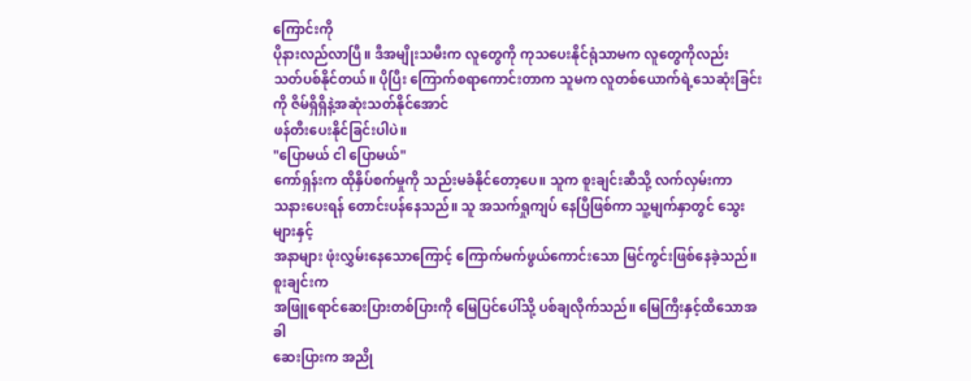ကြောင်းကို
ပိုနားလည်လာပြီ။ ဒီအမျိုးသမီးက လူတွေကို ကုသပေးနိုင်ရုံသာမက လူတွေကိုလည်း
သတ်ပစ်နိုင်တယ်။ ပိုပြီး ကြောက်စရာကောင်းတာက သူမက လူတစ်ယောက်ရဲ့သေဆုံးခြင်းကို ဇိမ်ရှိရှိနဲ့အဆုံးသတ်နိုင်အောင်
ဖန်တီးပေးနိုင်ခြင်းပါပဲ။
"ပြောမယ် ငါ ပြောမယ်"
ကော်ရှန်းက ထိုနှိပ်စက်မှုကို သည်းမခံနိုင်တော့ပေ။ သူက စူးချင်းဆီသို့ လက်လှမ်းကာ
သနားပေးရန် တောင်းပန်နေသည်။ သူ အသက်ရှုကျပ် နေပြီဖြစ်ကာ သူ့မျက်နှာတွင် သွေးများနှင့်
အနာများ ဖုံးလွှမ်းနေသောကြောင့် ကြောက်မက်ဖွယ်ကောင်းသော မြင်ကွင်းဖြစ်နေခဲ့သည်။
စူးချင်းက
အဖြူရောင်ဆေးပြားတစ်ပြားကို မြေပြင်ပေါ်သို့ ပစ်ချလိုက်သည်။ မြေကြီးနှင့်ထိသောအခါ
ဆေးပြားက အညို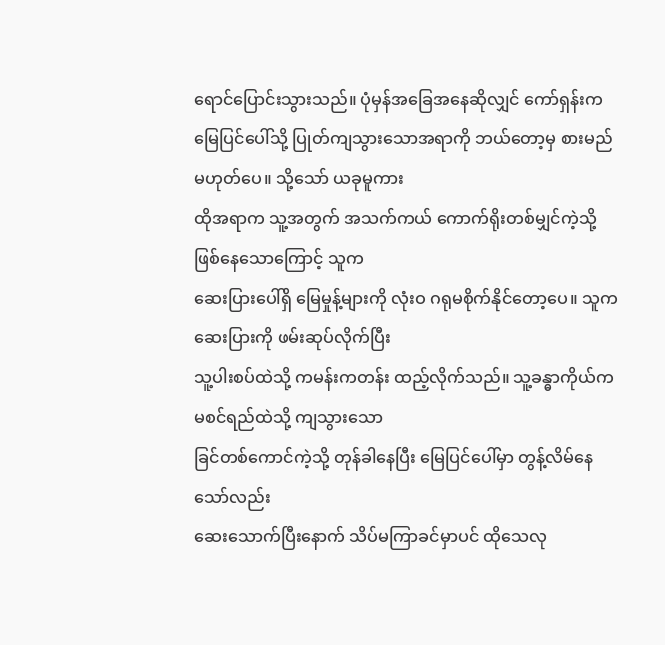ရောင်ပြောင်းသွားသည်။ ပုံမှန်အခြေအနေဆိုလျှင် ကော်ရှန်းက
မြေပြင်ပေါ်သို့ ပြုတ်ကျသွားသောအရာကို ဘယ်တော့မှ စားမည် မဟုတ်ပေ။ သို့သော် ယခုမူကား
ထိုအရာက သူ့အတွက် အသက်ကယ် ကောက်ရိုးတစ်မျှင်ကဲ့သို့ ဖြစ်နေသောကြောင့် သူက
ဆေးပြားပေါ်ရှိ မြေမှုန့်များကို လုံးဝ ဂရုမစိုက်နိုင်တော့ပေ။ သူက ဆေးပြားကို ဖမ်းဆုပ်လိုက်ပြီး
သူ့ပါးစပ်ထဲသို့ ကမန်းကတန်း ထည့်လိုက်သည်။ သူ့ခန္ဓာကိုယ်က မစင်ရည်ထဲသို့ ကျသွားသော
ခြင်တစ်ကောင်ကဲ့သို့ တုန်ခါနေပြီး မြေပြင်ပေါ်မှာ တွန့်လိမ်နေသော်လည်း
ဆေးသောက်ပြီးနောက် သိပ်မကြာခင်မှာပင် ထိုသေလု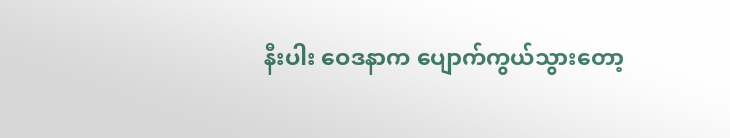နီးပါး ဝေဒနာက ပျောက်ကွယ်သွားတော့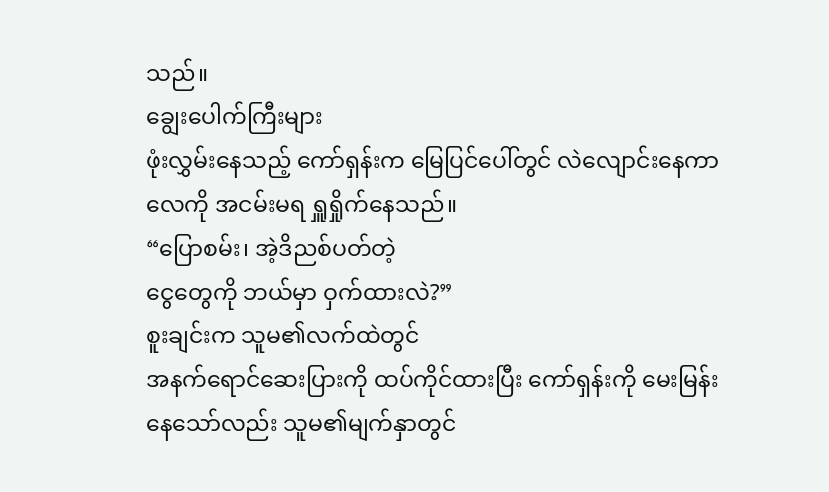သည်။
ချွေးပေါက်ကြီးများ
ဖုံးလွှမ်းနေသည့် ကော်ရှန်းက မြေပြင်ပေါ်တွင် လဲလျောင်းနေကာ လေကို အငမ်းမရ ရှူရှိုက်နေသည်။
“ပြောစမ်း၊ အဲ့ဒိညစ်ပတ်တဲ့
ငွေတွေကို ဘယ်မှာ ဝှက်ထားလဲ?”
စူးချင်းက သူမ၏လက်ထဲတွင်
အနက်ရောင်ဆေးပြားကို ထပ်ကိုင်ထားပြီး ကော်ရှန်းကို မေးမြန်းနေသော်လည်း သူမ၏မျက်နှာတွင်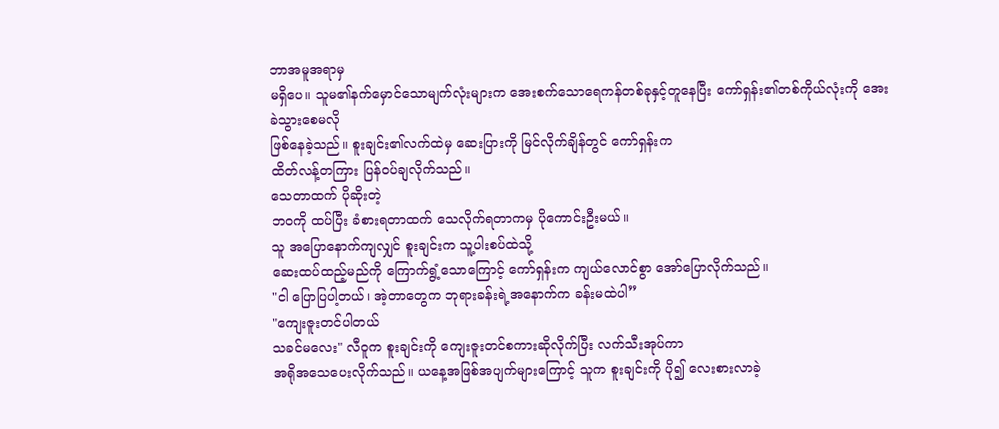ဘာအမူအရာမှ
မရှိပေ။ သူမ၏နက်မှောင်သောမျက်လုံးများက အေးစက်သောရေကန်တစ်ခုနှင့်တူနေပြီး ကော်ရှန်း၏တစ်ကိုယ်လုံးကို အေးခဲသွားစေမလို
ဖြစ်နေခဲ့သည်။ စူးချင်း၏လက်ထဲမှ ဆေးပြားကို မြင်လိုက်ချိန်တွင် ကော်ရှန်းက
ထိတ်လန့်တကြား ပြန်ဝပ်ချလိုက်သည်။
သေတာထက် ပိုဆိုးတဲ့
ဘဝကို ထပ်ပြီး ခံစားရတာထက် သေလိုက်ရတာကမှ ပိုကောင်းဦးမယ်။
သူ အပြောနောက်ကျလျှင် စူးချင်းက သူ့ပါးစပ်ထဲသို့
ဆေးထပ်ထည့်မည်ကို ကြောက်ရွံ့သောကြောင့် ကော်ရှန်းက ကျယ်လောင်စွာ အော်ပြောလိုက်သည်။
"ငါ ပြောပြပါ့တယ်၊ အဲ့တာတွေက ဘုရားခန်းရဲ့အနောက်က ခန်းမထဲပါ”
"ကျေးဇူးတင်ပါတယ်
သခင်မလေး" လီဝူက စူးချင်းကို ကျေးဇူးတင်စကားဆိုလိုက်ပြီး လက်သီးအုပ်ကာ
အရိုအသေပေးလိုက်သည်။ ယနေ့အဖြစ်အပျက်များကြောင့် သူက စူးချင်းကို ပို၍ လေးစားလာခဲ့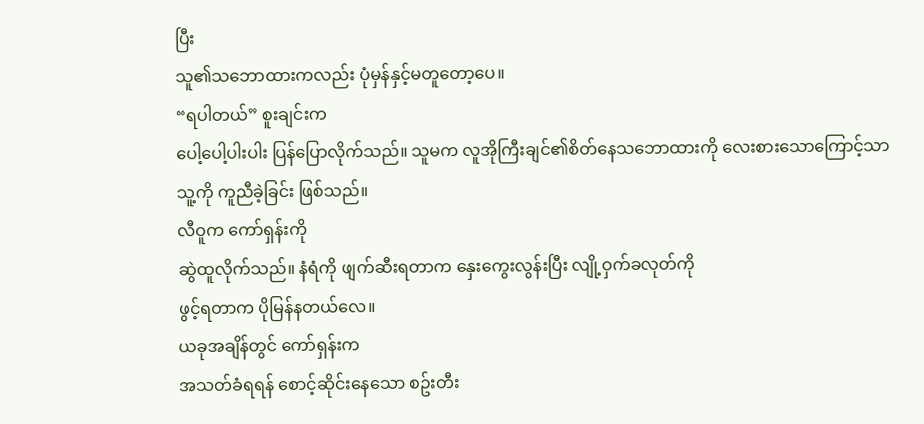ပြီး
သူ၏သဘောထားကလည်း ပုံမှန်နှင့်မတူတော့ပေ။
“ရပါတယ်” စူးချင်းက
ပေါ့ပေါ့ပါးပါး ပြန်ပြောလိုက်သည်။ သူမက လူအိုကြီးချင်၏စိတ်နေသဘောထားကို လေးစားသောကြောင့်သာ
သူ့ကို ကူညီခဲ့ခြင်း ဖြစ်သည်။
လီဝူက ကော်ရှန်းကို
ဆွဲထူလိုက်သည်။ နံရံကို ဖျက်ဆီးရတာက နှေးကွေးလွန်းပြီး လျို့ဝှက်ခလုတ်ကို
ဖွင့်ရတာက ပိုမြန်နတယ်လေ။
ယခုအချိန်တွင် ကော်ရှန်းက
အသတ်ခံရရန် စောင့်ဆိုင်းနေသော စဥ်းတီး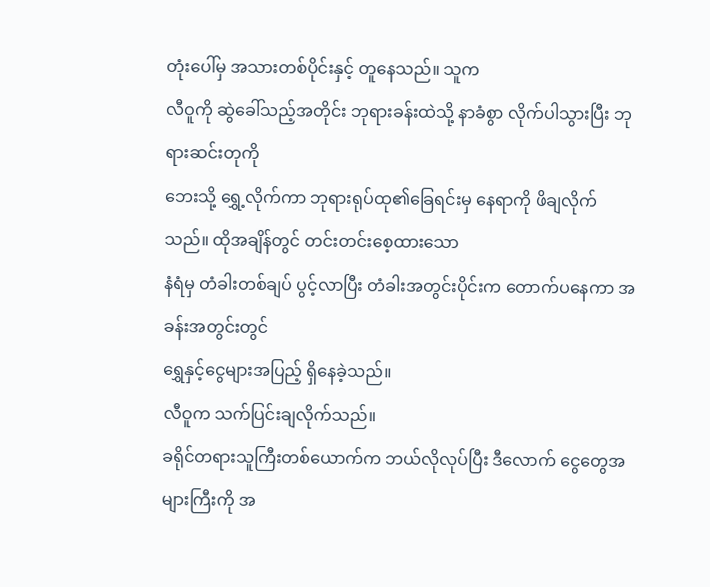တုံးပေါ်မှ အသားတစ်ပိုင်းနှင့် တူနေသည်။ သူက
လီဝူကို ဆွဲခေါ်သည့်အတိုင်း ဘုရားခန်းထဲသို့ နာခံစွာ လိုက်ပါသွားပြီး ဘုရားဆင်းတုကို
ဘေးသို့ ရွှေ့လိုက်ကာ ဘုရားရုပ်ထု၏ခြေရင်းမှ နေရာကို ဖိချလိုက်သည်။ ထိုအချိန်တွင် တင်းတင်းစေ့ထားသော
နံရံမှ တံခါးတစ်ချပ် ပွင့်လာပြီး တံခါးအတွင်းပိုင်းက တောက်ပနေကာ အခန်းအတွင်းတွင်
ရွှေနှင့်ငွေများအပြည့် ရှိနေခဲ့သည်။
လီဝူက သက်ပြင်းချလိုက်သည်။
ခရိုင်တရားသူကြီးတစ်ယောက်က ဘယ်လိုလုပ်ပြီး ဒီလောက် ငွေတွေအများကြီးကို အ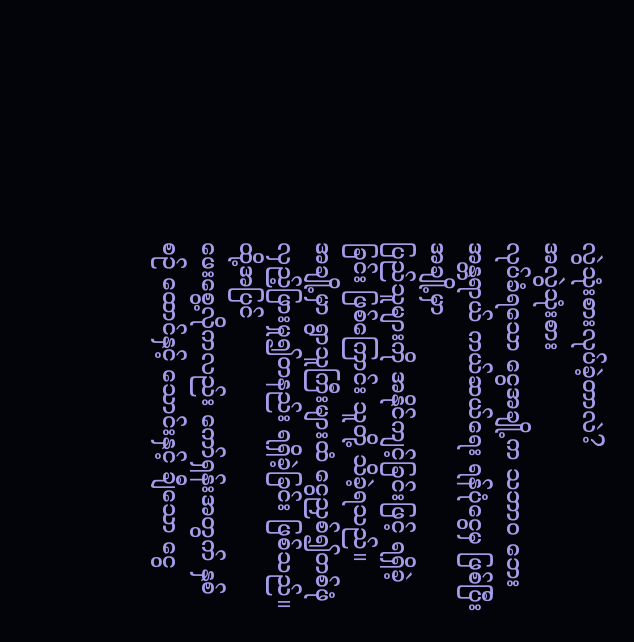လွဲသုံးစားလုပ်ခဲ့တာလဲ?
အလွဲသုံးစား
လုပ်ခံရသော ငွေအချို့က သဘာဝ ဘေးအန္တရာယ် ကယ်ဆယ်ရေး ရန်ပုံငွေမှ ဖြစ်ပြီး အချို့မှာ
ပြည်သူများကို အနိုင်ကျင့်ခြင်းဖြင့် ရရှိခဲ့ခြင်း ဖြစ်ကြောင်း သူတို့ သိခဲ့ရသည်။
အချို့မှာ ရွာသူကြီးများထံ ငွေညှစ်၍တစ်ဖုံ
လှည့်ဖြားမှု၍တနည်း ရရှိခဲ့ခြင်း ဖြစ်သည်။
ထို့အပြင်
ဖေးစွေ့လိုကလည်း ကော်ရှန်းအတွက် နှစ်စဉ် ထောင်နှင့် သောင်းနှင့် ချီသော ငွေ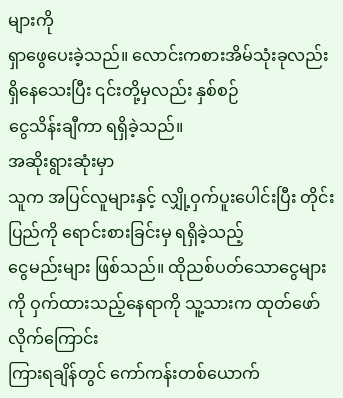များကို
ရှာဖွေပေးခဲ့သည်။ လောင်းကစားအိမ်သုံးခုလည်း ရှိနေသေးပြီး ၎င်းတို့မှလည်း နှစ်စဉ်
ငွေသိန်းချီကာ ရရှိခဲ့သည်။
အဆိုးရွားဆုံးမှာ
သူက အပြင်လူများနှင့် လျှို့ဝှက်ပူးပေါင်းပြီး တိုင်းပြည်ကို ရောင်းစားခြင်းမှ ရရှိခဲ့သည့်
ငွေမည်းများ ဖြစ်သည်။ ထိုညစ်ပတ်သောငွေများကို ဝှက်ထားသည့်နေရာကို သူ့သားက ထုတ်ဖော်လိုက်ကြောင်း
ကြားရချိန်တွင် ကော်ကန်းတစ်ယောက်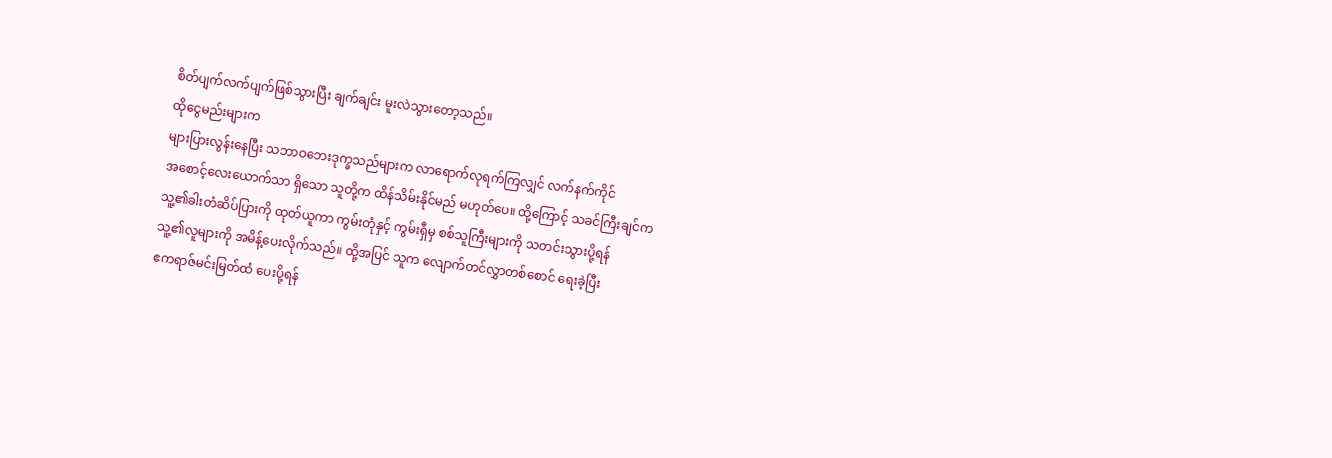စိတ်ပျက်လက်ပျက်ဖြစ်သွားပြီး ချက်ချင်း မူးလဲသွားတော့သည်။
ထိုငွေမည်းများက
များပြားလွန်းနေပြီး သဘာဝဘေးဒုက္ခသည်များက လာရောက်လုရက်ကြလျှင် လက်နက်ကိုင်
အစောင့်လေးယောက်သာ ရှိသော သူတို့က ထိန်သိမ်းနိုင်မည် မဟုတ်ပေ။ ထို့ကြောင့် သခင်ကြီးချင်က
သူ့၏ခါးတံဆိပ်ပြားကို ထုတ်ယူကာ ကွမ်းတုံနှင့် ကွမ်းရှီမှ စစ်သူကြီးများကို သတင်းသွားပို့ရန်
သူ့၏လူများကို အမိန့်ပေးလိုက်သည်။ ထို့အပြင် သူက လျောက်တင်လွှာတစ်စောင် ရေးခဲ့ပြီး
ဧကရာဇ်မင်းမြတ်ထံ ပေးပို့ရန်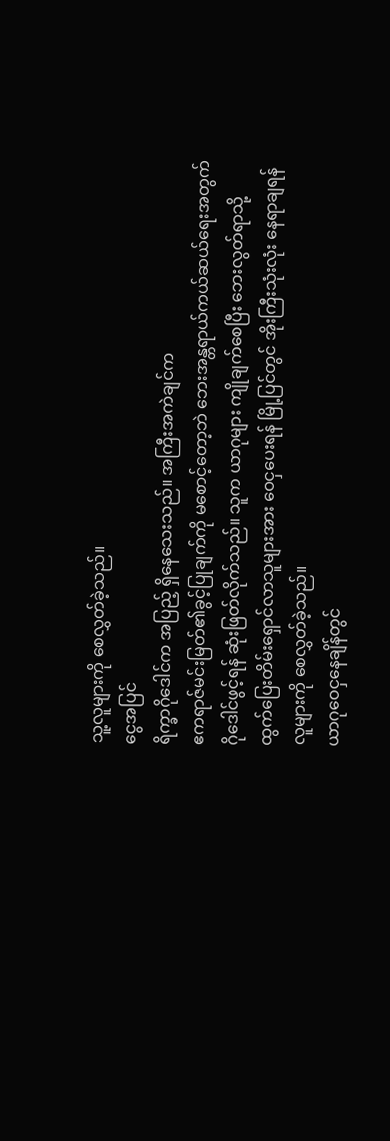သူ့လူများကို စေလွှတ်ခဲ့သည်။
ငွေအပြင်
ရိက္ခာဂိုဒေါင်က အပြည့် ရှိနေသေးသည်။ အကြီးအကဲချင်က
ဧကရာဇ်မင်းမြတ်၏ခွင့်ပြုချက်ကို မစောင့်တော့ဘဲ ဘေးအန္တရာယ်ကယ်ဆယ်ရေးအတွက်
ဂိုဒေါင်ဖွင့်ရန် ဆုံးဖြတ်လိုက်သည်။ သူက ယာဂုများ ကျိုချက်စေပြီး ဘေးလွတ်ရာသို့
ထွက်ပြေးတိမ်းရှောင်လာသူများအား ဝေငှပေးရန် မြို့ပြင်တွင် အိုးကြီးသုံးလုံး နေရာချရန်
လူများကို စေလွှတ်ခဲ့သည်။
ယာဂုဝေငှနေချိန်တွင်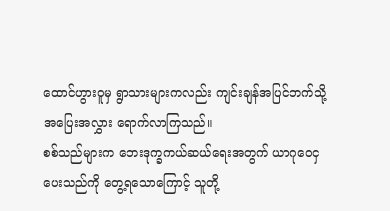ထောင်ဟွားဝူမှ ရွာသားများကလည်း ကျင်းချန်အပြင်ဘက်သို့ အပြေးအလွှား ရောက်လာကြသည်။
စစ်သည်များက ဘေးဒုက္ခကယ်ဆယ်ရေးအတွက် ယာဂုဝေငှပေးသည်ကို တွေ့ရသောကြောင့် သူတို့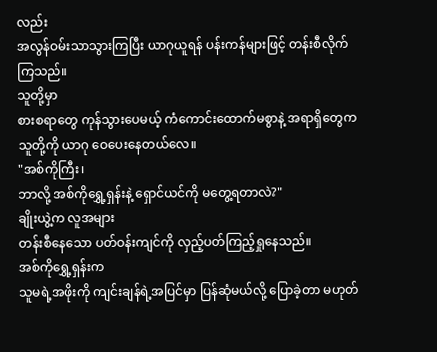လည်း
အလွန်ဝမ်းသာသွားကြပြီး ယာဂုယူရန် ပန်းကန်များဖြင့် တန်းစီလိုက်ကြသည်။
သူတို့မှာ
စားစရာတွေ ကုန်သွားပေမယ့် ကံကောင်းထောက်မစွာနဲ့ အရာရှိတွေက သူတို့ကို ယာဂု ဝေပေးနေတယ်လေ။
"အစ်ကိုကြီး၊
ဘာလို့ အစ်ကိုရွှေ့ရှန်းနဲ့ ရှောင်ယင်ကို မတွေ့ရတာလဲ?"
ချိုးယွဲ့က လူအများ
တန်းစီနေသော ပတ်ဝန်းကျင်ကို လှည့်ပတ်ကြည့်ရှုနေသည်။
အစ်ကိုရွှေ့ရှန်းက
သူမရဲ့အဖိုးကို ကျင်းချန်ရဲ့အပြင်မှာ ပြန်ဆုံမယ်လို့ ပြောခဲ့တာ မဟုတ်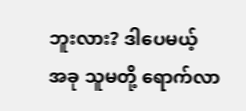ဘူးလား? ဒါပေမယ့်
အခု သူမတို့ ရောက်လာ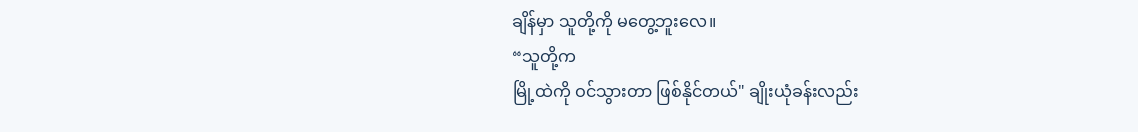ချိန်မှာ သူတို့ကို မတွေ့ဘူးလေ။
“သူတို့က
မြို့ထဲကို ဝင်သွားတာ ဖြစ်နိုင်တယ်" ချိုးယုံခန်းလည်း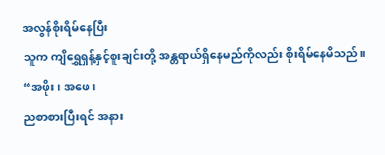အလွန်စိုးရိမ်နေပြီး
သူက ကျိရွှေရှန့်နှင့်စူးချင်းတို့ အန္တရာယ်ရှိနေမည်ကိုလည်း စိုးရိမ်နေမိသည်။
“အဖိုး၊ အဖေ၊
ညစာစားပြီးရင် အနား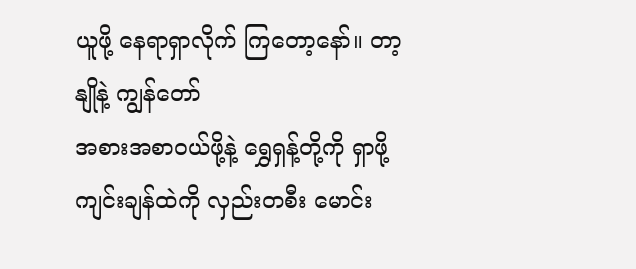ယူဖို့ နေရာရှာလိုက် ကြတော့နော်။ တာ့နျိုနဲ့ ကျွန်တော်
အစားအစာဝယ်ဖို့နဲ့ ရွှေရှန့်တို့ကို ရှာဖို့ ကျင်းချန်ထဲကို လှည်းတစီး မောင်း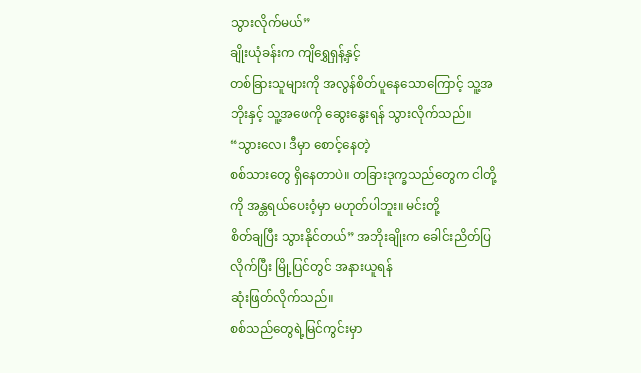သွားလိုက်မယ်”
ချိုးယုံခန်းက ကျိရွှေရှန့်နှင့်
တစ်ခြားသူများကို အလွန်စိတ်ပူနေသောကြောင့် သူ့အဘိုးနှင့် သူ့အဖေကို ဆွေးနွေးရန် သွားလိုက်သည်။
“သွားလေ၊ ဒီမှာ စောင့်နေတဲ့
စစ်သားတွေ ရှိနေတာပဲ။ တခြားဒုက္ခသည်တွေက ငါတို့ကို အန္တရယ်ပေးဝံ့မှာ မဟုတ်ပါဘူး။ မင်းတို့
စိတ်ချပြီး သွားနိုင်တယ်” အဘိုးချိုးက ခေါင်းညိတ်ပြလိုက်ပြီး မြို့ပြင်တွင် အနားယူရန်
ဆုံးဖြတ်လိုက်သည်။
စစ်သည်တွေရဲ့မြင်ကွင်းမှာ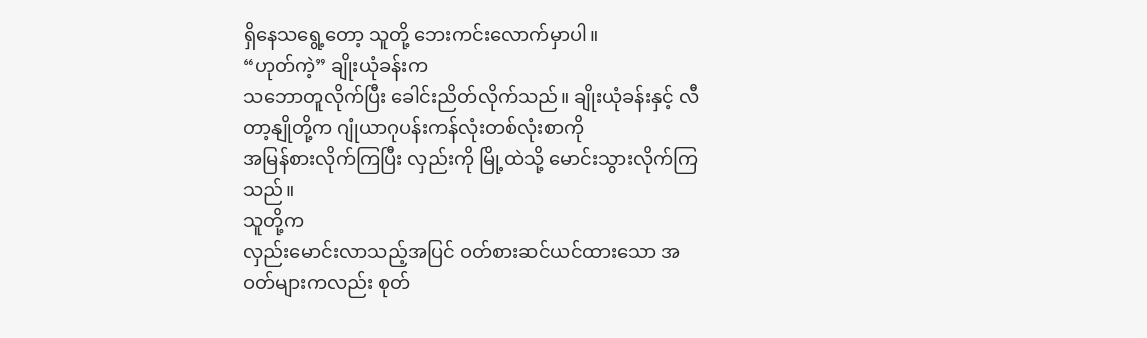ရှိနေသရွေ့တော့ သူတို့ ဘေးကင်းလောက်မှာပါ။
“ဟုတ်ကဲ့” ချိုးယုံခန်းက
သဘောတူလိုက်ပြီး ခေါင်းညိတ်လိုက်သည်။ ချိုးယုံခန်းနှင့် လီတာ့နျိုတို့က ဂျုံယာဂုပန်းကန်လုံးတစ်လုံးစာကို
အမြန်စားလိုက်ကြပြီး လှည်းကို မြို့ထဲသို့ မောင်းသွားလိုက်ကြသည်။
သူတို့က
လှည်းမောင်းလာသည့်အပြင် ဝတ်စားဆင်ယင်ထားသော အဝတ်များကလည်း စုတ်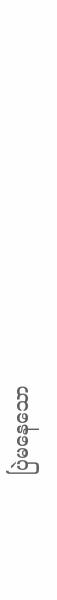ပြဲမနေသော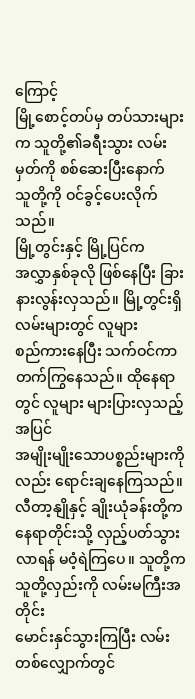ကြောင့်
မြို့စောင့်တပ်မှ တပ်သားများက သူတို့၏ခရီးသွား လမ်းမှတ်ကို စစ်ဆေးပြီးနောက်
သူတို့ကို ဝင်ခွင့်ပေးလိုက်သည်။
မြို့တွင်းနှင့် မြို့ပြင်က
အလွှာနှစ်ခုလို ဖြစ်နေပြီး ခြားနားလွန်းလှသည်။ မြို့တွင်းရှိ လမ်းများတွင် လူများ
စည်ကားနေပြီး သက်ဝင်ကာ တက်ကြွနေသည်။ ထိုနေရာတွင် လူများ များပြားလှသည့်အပြင်
အမျိုးမျိုးသောပစ္စည်းများကိုလည်း ရောင်းချနေကြသည်။
လီတာ့နျိုနှင့် ချိုးယုံခန်းတို့က
နေရာတိုင်းသို့ လှည့်ပတ်သွားလာရန် မဝံ့ရဲကြပေ။ သူတို့က သူတို့လှည်းကို လမ်းမကြီးအတိုင်း
မောင်းနှင်သွားကြပြီး လမ်းတစ်လျှောက်တွင်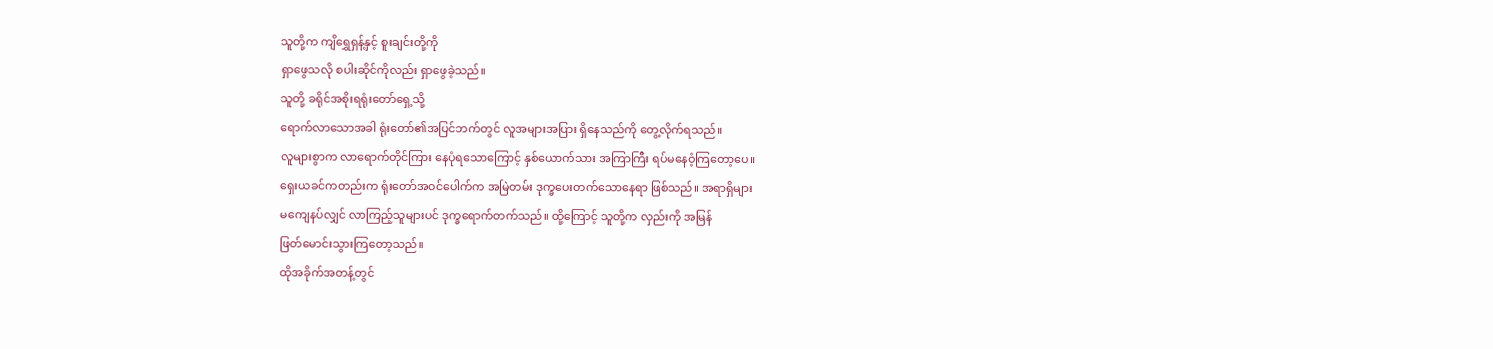သူတို့က ကျိရွှေရှန့်နှင့် စူးချင်းတို့ကို
ရှာဖွေသလို စပါးဆိုင်ကိုလည်း ရှာဖွေခဲ့သည်။
သူတို့ ခရိုင်အစိုးရရုံးတော်ရှေ့သို့
ရောက်လာသောအခါ ရုံးတော်၏အပြင်ဘက်တွင် လူအများအပြား ရှိနေသည်ကို တွေ့လိုက်ရသည်။
လူများစွာက လာရောက်တိုင်ကြား နေပုံရသောကြောင့် နှစ်ယောက်သား အကြာကြီး ရပ်မနေဝံ့ကြတော့ပေ။
ရှေးယခင်ကတည်းက ရုံးတော်အဝင်ပေါက်က အမြဲတမ်း ဒုက္ခပေးတက်သောနေရာ ဖြစ်သည်။ အရာရှိများ
မကျေနပ်လျှင် လာကြည့်သူများပင် ဒုက္ခရောက်တက်သည်။ ထို့ကြောင့် သူတို့က လှည်းကို အမြန်
ဖြတ်မောင်းသွားကြတော့သည်။
ထိုအခိုက်အတန့်တွင်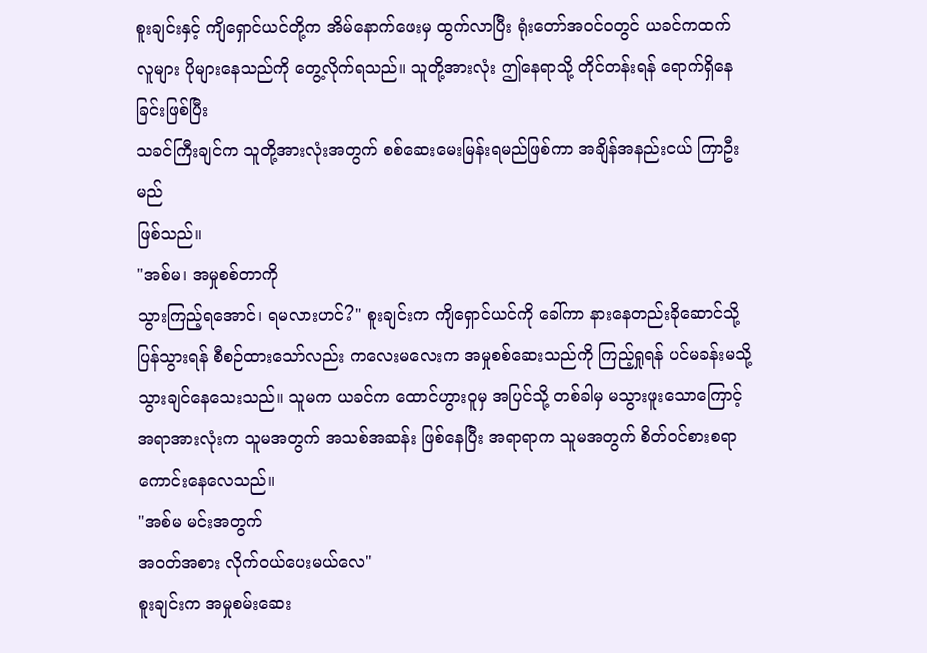စူးချင်းနှင့် ကျိရှောင်ယင်တို့က အိမ်နောက်ဖေးမှ ထွက်လာပြီး ရုံးတော်အ၀င်ဝတွင် ယခင်ကထက်
လူများ ပိုများနေသည်ကို တွေ့လိုက်ရသည်။ သူတို့အားလုံး ဤနေရာသို့ တိုင်တန်းရန် ရောက်ရှိနေခြင်းဖြစ်ပြီး
သခင်ကြီးချင်က သူတို့အားလုံးအတွက် စစ်ဆေးမေးမြန်းရမည်ဖြစ်ကာ အချိန်အနည်းငယ် ကြာဦးမည်
ဖြစ်သည်။
"အစ်မ၊ အမှုစစ်တာကို
သွားကြည့်ရအောင်၊ ရမလားဟင်?" စူးချင်းက ကျိရှောင်ယင်ကို ခေါ်ကာ နားနေတည်းခိုဆောင်သို့
ပြန်သွားရန် စီစဉ်ထားသော်လည်း ကလေးမလေးက အမှုစစ်ဆေးသည်ကို ကြည့်ရှုရန် ပင်မခန်းမသို့
သွားချင်နေသေးသည်။ သူမက ယခင်က ထောင်ဟွားဝူမှ အပြင်သို့ တစ်ခါမှ မသွားဖူးသောကြောင့်
အရာအားလုံးက သူမအတွက် အသစ်အဆန်း ဖြစ်နေပြီး အရာရာက သူမအတွက် စိတ်ဝင်စားစရာ
ကောင်းနေလေသည်။
"အစ်မ မင်းအတွက်
အဝတ်အစား လိုက်ဝယ်ပေးမယ်လေ"
စူးချင်းက အမှုစမ်းဆေး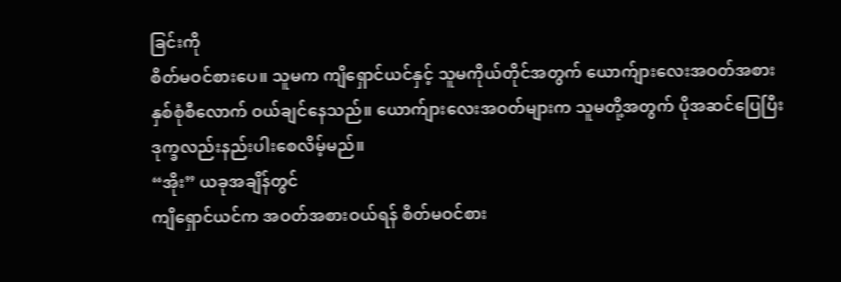ခြင်းကို
စိတ်မဝင်စားပေ။ သူမက ကျိရှောင်ယင်နှင့် သူမကိုယ်တိုင်အတွက် ယောက်ျားလေးအဝတ်အစား
နှစ်စုံစီလောက် ဝယ်ချင်နေသည်။ ယောက်ျားလေးအဝတ်များက သူမတို့အတွက် ပိုအဆင်ပြေပြီး
ဒုက္ခလည်းနည်းပါးစေလိမ့်မည်။
“အိုး” ယခုအချိန်တွင်
ကျိရှောင်ယင်က အဝတ်အစားဝယ်ရန် စိတ်မဝင်စား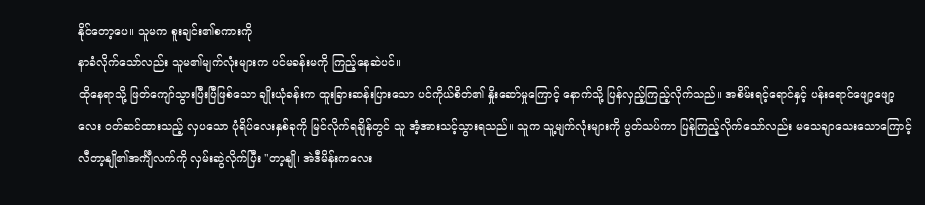နိုင်တော့ပေ။ သူမက စူးချင်း၏စကားကို
နာခံလိုက်သော်လည်း သူမ၏မျက်လုံးများက ပင်မခန်းမကို ကြည့်နေဆဲပင်။
ထိုနေရာသို့ ဖြတ်ကျော်သွားပြီးပြီဖြစ်သော ချိုးယုံခန်းက ထူးခြားဆန်းပြားသော ပင်ကိုယ်စိတ်၏ နှိုးဆော်မှုကြောင့် နောက်သို့ ပြန်လှည့်ကြည့်လိုက်သည်။ အစိမ်းရင့်ရောင်နှင့် ပန်းရောင်ဖျော့ဖျော့လေး ဝတ်ဆင်ထားသည့် လှပသော ပုံရိပ်လေးနှစ်ခုကို မြင်လိုက်ရချိန်တွင် သူ အံ့အားသင့်သွားရသည်။ သူက သူ့မျက်လုံးများကို ပွတ်သပ်ကာ ပြန်ကြည့်လိုက်သော်လည်း မသေချာသေးသောကြောင့် လီတာ့နျို၏အင်္ကျီလက်ကို လှမ်းဆွဲလိုက်ပြီး "တာ့နျို၊ အဲဒီမိန်းကလေး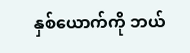နှစ်ယောက်ကို ဘယ်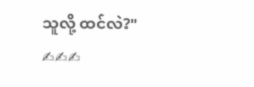သူလို့ ထင်လဲ?"
✍✍✍